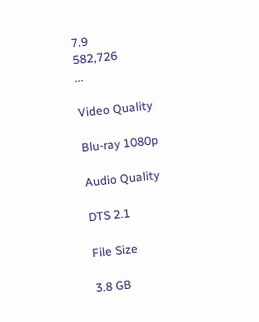7.9
582,726
...

Video Quality

Blu-ray 1080p

Audio Quality

DTS 2.1

File Size

3.8 GB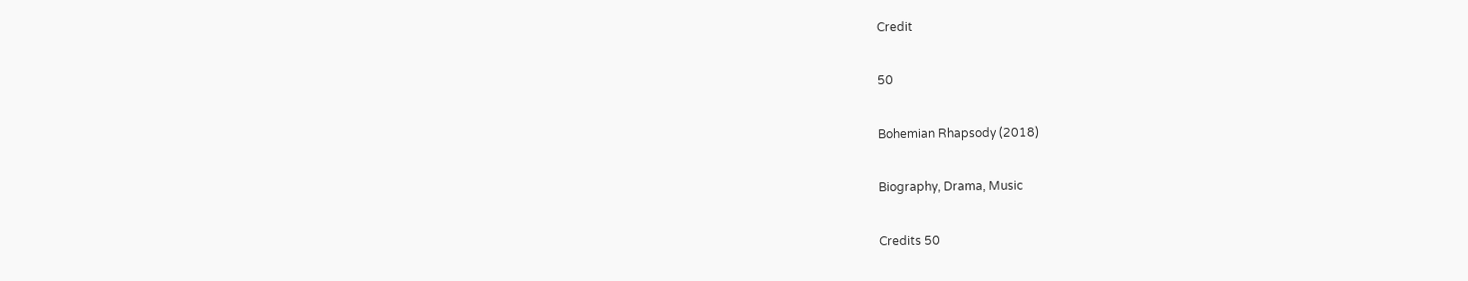Credit

50

Bohemian Rhapsody (2018)

Biography, Drama, Music

Credits 50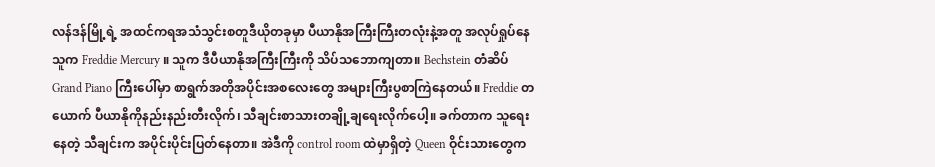လန်ဒန်မြို့ရဲ့ အထင်ကရအသံသွင်းစတူဒီယိုတခုမှာ ပီယာနိုအကြီးကြီးတလုံးနဲ့အတူ အလုပ်ရှုပ်နေသူက Freddie Mercury ။ သူက ဒီပီယာနိုအကြီးကြီးကို သိပ်သဘောကျတာ။ Bechstein တံဆိပ် Grand Piano ကြီးပေါ်မှာ စာရွက်အတိုအပိုင်းအစလေးတွေ အများကြီးပွစာကြဲနေတယ်။ Freddie တယောက် ပီယာနိုကိုနည်းနည်းတီးလိုက်၊ သီချင်းစာသားတချို့ချရေးလိုက်ပေါ့။ ခက်တာက သူရေးနေတဲ့ သီချင်းက အပိုင်းပိုင်းပြတ်နေတာ။ အဲဒီကို control room ထဲမှာရှိတဲ့ Queen ဝိုင်းသားတွေက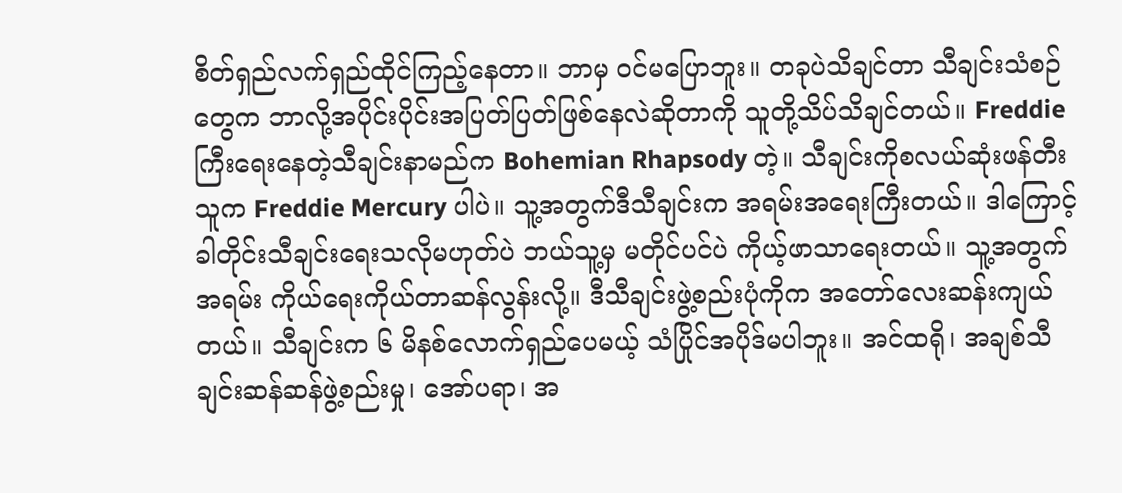စိတ်ရှည်လက်ရှည်ထိုင်ကြည့်နေတာ။ ဘာမှ ဝင်မပြောဘူး။ တခုပဲသိချင်တာ သီချင်းသံစဉ်တွေက ဘာလို့အပိုင်းပိုင်းအပြတ်ပြတ်ဖြစ်နေလဲဆိုတာကို သူတို့သိပ်သိချင်တယ်။ Freddie ကြီးရေးနေတဲ့သီချင်းနာမည်က Bohemian Rhapsody တဲ့။ သီချင်းကိုစလယ်ဆုံးဖန်တီးသူက Freddie Mercury ပါပဲ။ သူ့အတွက်ဒီသီချင်းက အရမ်းအရေးကြီးတယ်။ ဒါကြောင့် ခါတိုင်းသီချင်းရေးသလိုမဟုတ်ပဲ ဘယ်သူ့မှ မတိုင်ပင်ပဲ ကိုယ့်ဖာသာရေးတယ်။ သူ့အတွက်အရမ်း ကိုယ်ရေးကိုယ်တာဆန်လွန်းလို့။ ဒီသီချင်းဖွဲ့စည်းပုံကိုက အတော်လေးဆန်းကျယ်တယ်။ သီချင်းက ၆ မိနစ်လောက်ရှည်ပေမယ့် သံပြိုင်အပိုဒ်မပါဘူး။ အင်ထရို၊ အချစ်သီချင်းဆန်ဆန်ဖွဲ့စည်းမှု၊ အော်ပရာ၊ အ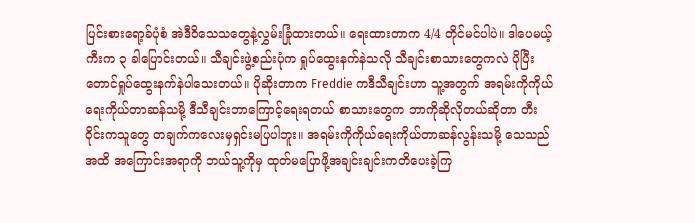ပြင်းစားရော့ခ်ပုံစံ အဲဒီဝိသေသတွေနဲ့လွှမ်းခြုံထားတယ်။ ရေးထားတာက 4/4 တိုင်မင်ပါပဲ။ ဒါပေမယ့် ကီးက ၃ ခါပြောင်းတယ်။ သီချင်းဖွဲ့စည်းပုံက ရှုပ်ထွေးနက်နဲသလို သီချင်းစာသားတွေကလဲ ပိုပြီးတောင်ရှုပ်ထွေးနက်နဲပါသေးတယ်။ ပိုဆိုးတာက Freddie ကဒီသီချင်းဟာ သူ့အတွက် အရမ်းကိုကိုယ်ရေးကိုယ်တာဆန်သမို့ ဒီသီချင်းဘာကြောင့်ရေးရတယ် စာသားတွေက ဘာကိုဆိုလိုတယ်ဆိုတာ တီးဝိုင်းကသူတွေ တချက်ကလေးမှရှင်းမပြပါဘူး။ အရမ်းကိုကိုယ်ရေးကိုယ်တာဆန်လွန်းသမို့ သေသည်အထိ အကြောင်းအရာကို ဘယ်သူ့ကိုမှ ထုတ်မပြောဖို့အချင်းချင်းကတိပေးခဲ့ကြ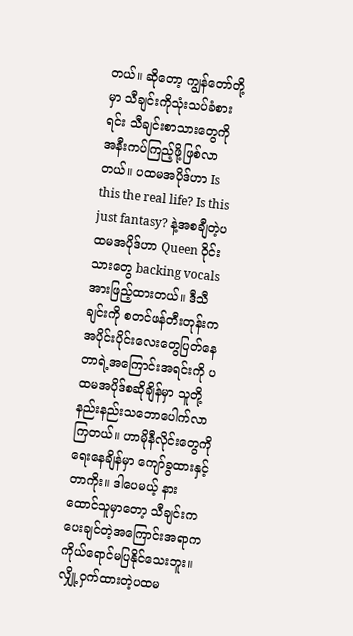တယ်။ ဆိုတော့ ကျွန်တော်တို့မှာ သီချင်းကိုသုံးသပ်ခံစားရင်း သီချင်းစာသားတွေကို အနီးကပ်ကြည့်ဖို့ဖြစ်လာတယ်။ ပထမအပိုဒ်ဟာ Is this the real life? Is this just fantasy? နဲ့အစချီတဲ့ပထမအပိုဒ်ဟာ Queen ဝိုင်းသားတွေ backing vocals အားဖြည့်ထားတယ်။ ဒီသီချင်းကို စတင်ဖန်တီးတုန်းက အပိုင်းပိုင်းလေးတွေပြတ်နေတာရဲ့အကြောင်းအရင်းကို ပထမအပိုဒ်စဆိုချိန်မှာ သူတို့နည်းနည်းသဘောပေါက်လာကြတယ်။ ဟာမိုနီလိုင်းတွေကို ရေးနေချိန်မှာ ကျော်ခွထားနှင့်တာကိုး။ ဒါပေမယ့် နားထောင်သူမှာတော့ သီချင်းကပေးချင်တဲ့အကြောင်းအရာက ကိုယ်ရောင်မပြနိုင်သေးဘူး။ လျှို့ဝှက်ထားတဲ့ပထမ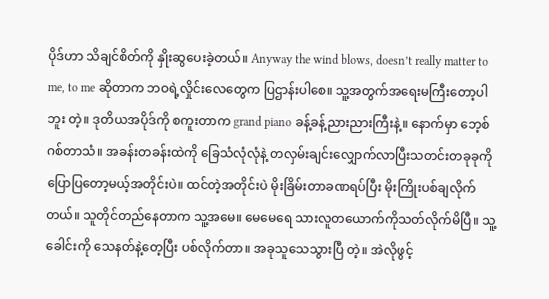ပိုဒ်ဟာ သိချင်စိတ်ကို နှိုးဆွပေးခဲ့တယ်။ Anyway the wind blows, doesn’t really matter to me, to me ဆိုတာက ဘဝရဲ့လှိုင်းလေတွေက ပြဌာန်းပါစေ။ သူ့အတွက်အရေးမကြီးတော့ပါဘူး တဲ့။ ဒုတိယအပိုဒ်ကို စကူးတာက grand piano ခန့်ခန့်ညားညားကြီးနဲ့။ နောက်မှာ ဘေ့စ်ဂစ်တာသံ။ အခန်းတခန်းထဲကို ခြေသံလုံလုံနဲ့ တလှမ်းချင်းလျှောက်လာပြီးသတင်းတခုခုကိုပြောပြတော့မယ့်အတိုင်းပဲ။ ထင်တဲ့အတိုင်းပဲ မိုးခြိမ်းတာခဏရပ်ပြီး မိုးကြိုးပစ်ချလိုက်တယ်။ သူတိုင်တည်နေတာက သူ့အမေ။ မေမေရေ သားလူတယောက်ကိုသတ်လိုက်မိပြီ။ သူ့ခေါင်းကို သေနတ်နဲ့တေ့ပြီး ပစ်လိုက်တာ။ အခုသူသေသွားပြီ တဲ့။ အဲလိုဖွင့်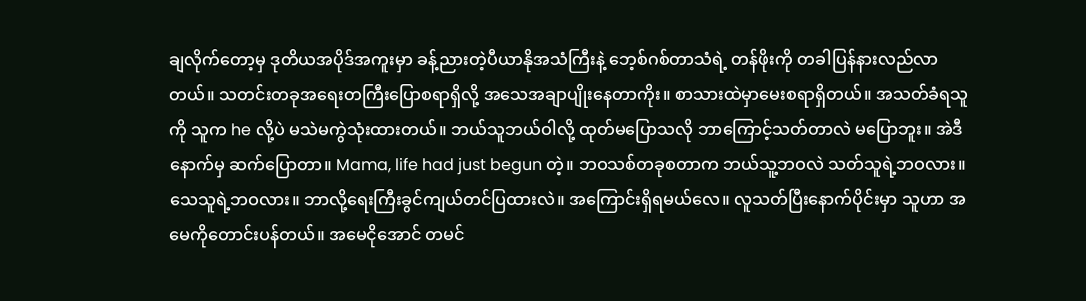ချလိုက်တော့မှ ဒုတိယအပိုဒ်အကူးမှာ ခန့်ညားတဲ့ပီယာနိုအသံကြီးနဲ့ ဘေ့စ်ဂစ်တာသံရဲ့ တန်ဖိုးကို တခါပြန်နားလည်လာတယ်။ သတင်းတခုအရေးတကြီးပြောစရာရှိလို့ အသေအချာပျိုးနေတာကိုး။ စာသားထဲမှာမေးစရာရှိတယ်။ အသတ်ခံရသူကို သူက he လို့ပဲ မသဲမကွဲသုံးထားတယ်။ ဘယ်သူဘယ်ဝါလို့ ထုတ်မပြောသလို ဘာကြောင့်သတ်တာလဲ မပြောဘူး။ အဲဒီနောက်မှ ဆက်ပြောတာ။ Mama, life had just begun တဲ့။ ဘဝသစ်တခုစတာက ဘယ်သူ့ဘဝလဲ သတ်သူရဲ့ဘဝလား။ သေသူရဲ့ဘဝလား။ ဘာလို့ရေးကြီးခွင်ကျယ်တင်ပြထားလဲ။ အကြောင်းရှိရမယ်လေ။ လူသတ်ပြီးနောက်ပိုင်းမှာ သူဟာ အမေကိုတောင်းပန်တယ်။ အမေငိုအောင် တမင်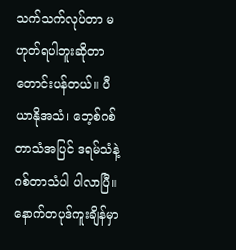သက်သက်လုပ်တာ မဟုတ်ရပါဘူးဆိုတာ တောင်းပန်တယ်။ ပီယာနိုအသံ၊ ဘေ့စ်ဂစ်တာသံအပြင် ဒရမ်သံနဲ့ ဂစ်တာသံပါ ပါလာပြီ။ နောက်တပုဒ်ကူးချိန်မှာ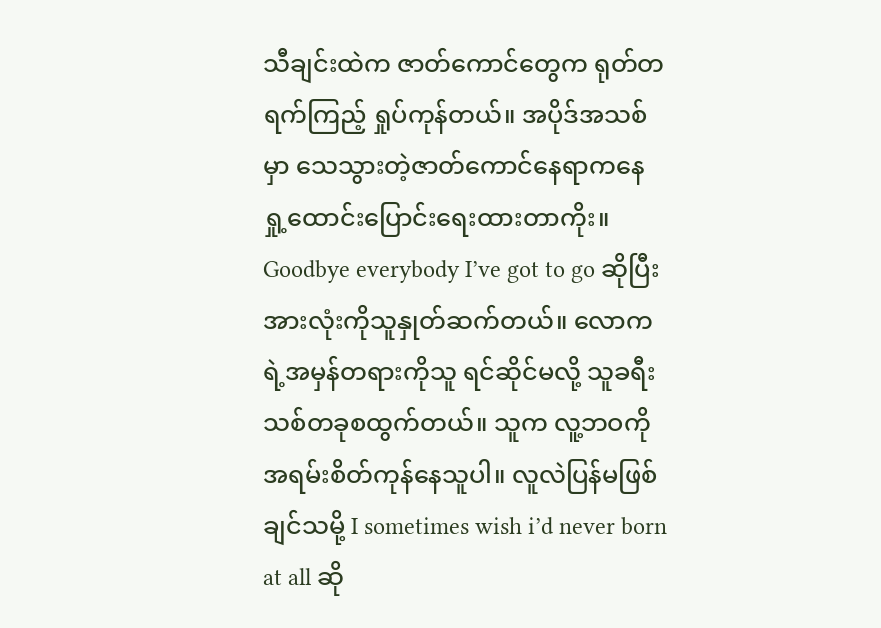သီချင်းထဲက ဇာတ်ကောင်တွေက ရုတ်တရက်ကြည့် ရှုပ်ကုန်တယ်။ အပိုဒ်အသစ်မှာ သေသွားတဲ့ဇာတ်ကောင်နေရာကနေ ရှု့ထောင်းပြောင်းရေးထားတာကိုး။ Goodbye everybody I’ve got to go ဆိုပြီး အားလုံးကိုသူနှုတ်ဆက်တယ်။ လောကရဲ့အမှန်တရားကိုသူ ရင်ဆိုင်မလို့ သူခရီးသစ်တခုစထွက်တယ်။ သူက လူ့ဘဝကို အရမ်းစိတ်ကုန်နေသူပါ။ လူလဲပြန်မဖြစ်ချင်သမို့ I sometimes wish i’d never born at all ဆို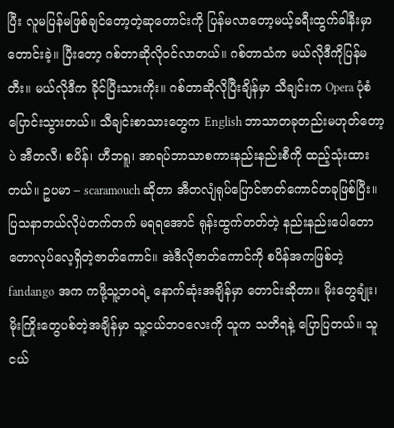ပြီး လူမပြန်မဖြစ်ချင်တော့တဲ့ဆုတောင်းကို ပြန်မလာတော့မယ့်ခရီးထွက်ခါနီးမှာ တောင်းခဲ့။ ပြီးတော့ ဂစ်တာဆိုလိုဝင်လာတယ်။ ဂစ်တာသံက မယ်လိုဒီကိုပြန်မတီး။ မယ်လိုဒီက ခိုင်ပြီးသားကိုး။ ဂစ်တာဆိုလိုပြီးချိန်မှာ သီချင်းက Opera ပုံစံပြောင်းသွားတယ်။ သီချင်းစာသားတွေက English ဘာသာတခုတည်းမဟုတ်တော့ပဲ အီတလီ၊ စပိန်၊ ဟီဘရူ၊ အာရပ်ဘာသာစကားနည်းနည်းစီကို ထည့်သုံးထားတယ်။ ဥပမာ – scaramouch ဆိုတာ အီတလျံရုပ်ပြောင်ဇာတ်ကောင်တခုဖြစ်ပြီး။ ပြသနာဘယ်လိုပဲတက်တက် မရရအောင် ရုန်းထွက်တတ်တဲ့ နည်းနည်းပေါတောတောလုပ်လေ့ရှိတဲ့ဇာတ်ကောင်။ အဲဒီလိုဇာတ်ကောင်ကို စပိန်အကဖြစ်တဲ့ fandango အက ကဖို့သူ့ဘဝရဲ့ နောက်ဆုံးအချိန်မှာ တောင်းဆိုတာ။ မိုးတွေချုံး၊ မိုးကြိုးတွေပစ်တဲ့အချိန်မှာ သူ့ငယ်ဘဝလေးကို သူက သတိရနဲ့ ပြောပြတယ်။ သူငယ်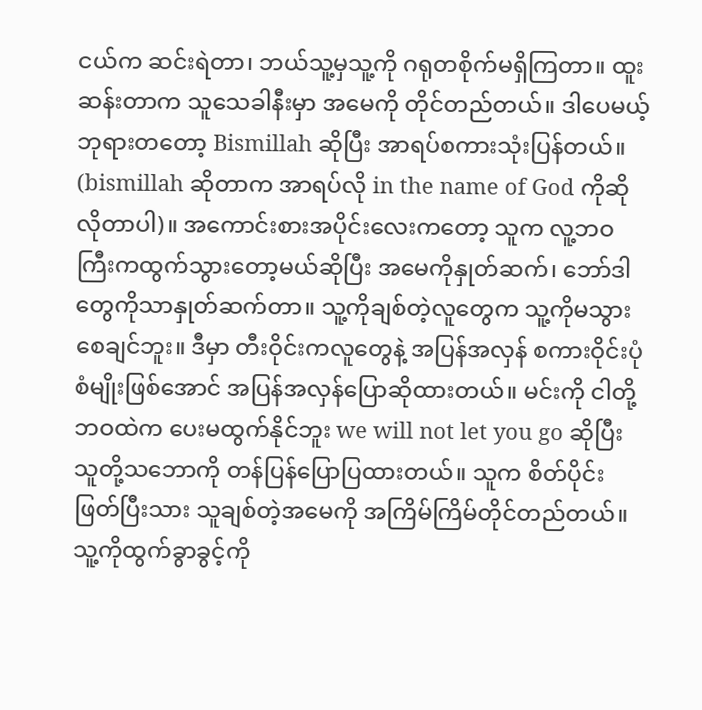ငယ်က ဆင်းရဲတာ၊ ဘယ်သူ့မှသူ့ကို ဂရုတစိုက်မရှိကြတာ။ ထူးဆန်းတာက သူသေခါနီးမှာ အမေကို တိုင်တည်တယ်။ ဒါပေမယ့် ဘုရားတတော့ Bismillah ဆိုပြီး အာရပ်စကားသုံးပြန်တယ်။ (bismillah ဆိုတာက အာရပ်လို in the name of God ကိုဆိုလိုတာပါ)။ အကောင်းစားအပိုင်းလေးကတော့ သူက လူ့ဘဝကြီးကထွက်သွားတော့မယ်ဆိုပြီး အမေကိုနှုတ်ဆက်၊ ဘော်ဒါတွေကိုသာနှုတ်ဆက်တာ။ သူ့ကိုချစ်တဲ့လူတွေက သူ့ကိုမသွားစေချင်ဘူး။ ဒီမှာ တီးဝိုင်းကလူတွေနဲ့ အပြန်အလှန် စကားဝိုင်းပုံစံမျိုးဖြစ်အောင် အပြန်အလှန်ပြောဆိုထားတယ်။ မင်းကို ငါတို့ဘဝထဲက ပေးမထွက်နိုင်ဘူး we will not let you go ဆိုပြီး သူတို့သဘောကို တန်ပြန်ပြောပြထားတယ်။ သူက စိတ်ပိုင်းဖြတ်ပြီးသား သူချစ်တဲ့အမေကို အကြိမ်ကြိမ်တိုင်တည်တယ်။ သူ့ကိုထွက်ခွာခွင့်ကို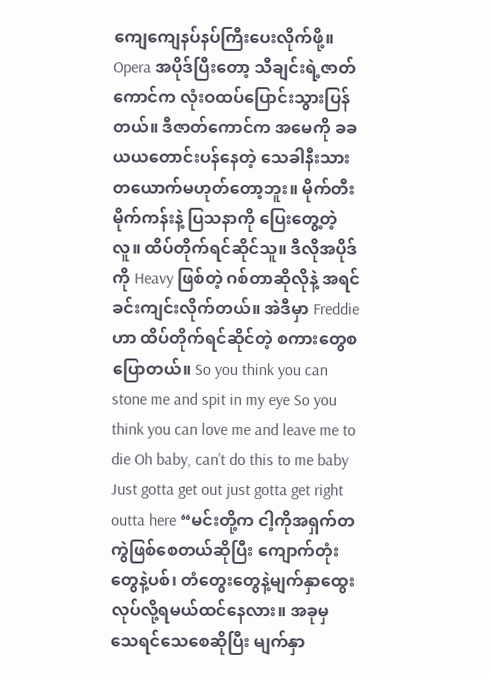ကျေကျေနပ်နပ်ကြီးပေးလိုက်ဖို့။ Opera အပိုဒ်ပြီးတော့ သီချင်းရဲ့ဇာတ်ကောင်က လုံးဝထပ်ပြောင်းသွားပြန်တယ်။ ဒီဇာတ်ကောင်က အမေကို ခခယယတောင်းပန်နေတဲ့ သေခါနီးသားတယောက်မဟုတ်တော့ဘူး။ မိုက်တီးမိုက်ကန်းနဲ့ ပြသနာကို ပြေးတွေ့တဲ့လူ။ ထိပ်တိုက်ရင်ဆိုင်သူ။ ဒီလိုအပိုဒ်ကို Heavy ဖြစ်တဲ့ ဂစ်တာဆိုလိုနဲ့ အရင်ခင်းကျင်းလိုက်တယ်။ အဲဒီမှာ Freddie ဟာ ထိပ်တိုက်ရင်ဆိုင်တဲ့ စကားတွေစပြောတယ်။ So you think you can stone me and spit in my eye So you think you can love me and leave me to die Oh baby, can’t do this to me baby Just gotta get out just gotta get right outta here “မင်းတို့က ငါ့ကိုအရှက်တကွဲဖြစ်စေတယ်ဆိုပြီး ကျောက်တုံးတွေနဲ့ပစ်၊ တံတွေးတွေနဲ့မျက်နှာထွေး လုပ်လို့ရမယ်ထင်နေလား။ အခုမှ သေရင်သေစေဆိုပြီး မျက်နှာ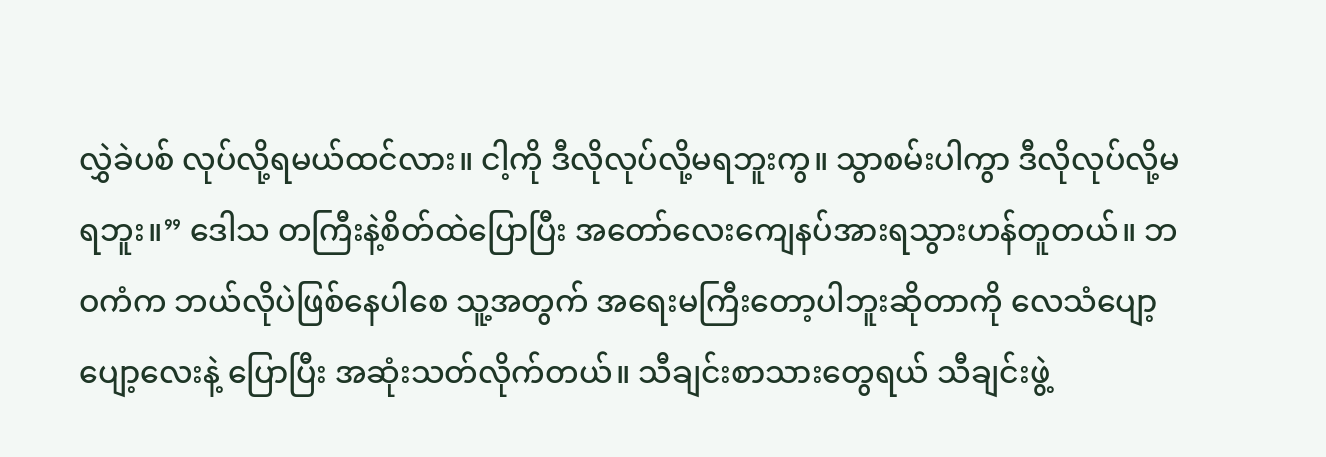လွှဲခဲပစ် လုပ်လို့ရမယ်ထင်လား။ ငါ့ကို ဒီလိုလုပ်လို့မရဘူးကွ။ သွာစမ်းပါကွာ ဒီလိုလုပ်လို့မရဘူး။” ဒေါသ တကြီးနဲ့စိတ်ထဲပြောပြီး အတော်လေးကျေနပ်အားရသွားဟန်တူတယ်။ ဘဝကံက ဘယ်လိုပဲဖြစ်နေပါစေ သူ့အတွက် အရေးမကြီးတော့ပါဘူးဆိုတာကို လေသံပျော့ပျော့လေးနဲ့ ပြောပြီး အဆုံးသတ်လိုက်တယ်။ သီချင်းစာသားတွေရယ် သီချင်းဖွဲ့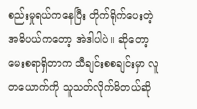စည်းမှုရယ်ကနေပြီး တိုက်ရိုက်ပေးတဲ့ အဓိပယ်ကတော့ အဲဒါပါပဲ။ ဆိုတော့ မေးစရာရှိတာက သီချင်းစစချင်းမှာ လူတယောက်ကို သူသတ်လိုက်မိတယ်ဆို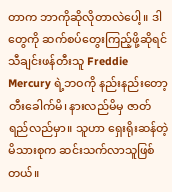တာက ဘာကိုဆိုလိုတာလဲပေါ့။ ဒါတွေကို ဆက်စပ်တွေးကြည့်ဖို့ဆိုရင် သီချင်းဖန်တီးသူ Freddie Mercury ရဲ့ဘဝကို နည်းနည်းတော့ တီးခေါက်မိ၊ နားလည်မိမှ ဇာတ်ရည်လည်မှာ။ သူဟာ ရှေးရိုးဆန်တဲ့မိသားစုက ဆင်းသက်လာသူဖြစ်တယ်။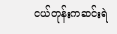ငယ်တုန်းကဆင်းရဲ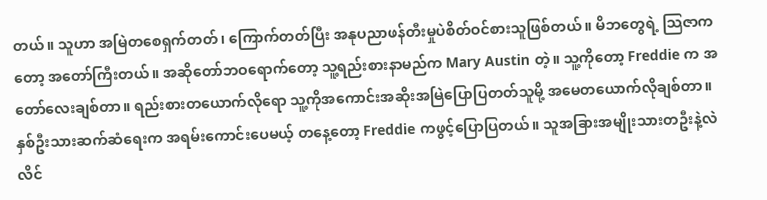တယ်။ သူဟာ အမြဲတစေရှက်တတ်၊ ကြောက်တတ်ပြီး အနုပညာဖန်တီးမှုပဲစိတ်ဝင်စားသူဖြစ်တယ်။ မိဘတွေရဲ့ သြဇာကတော့ အတော်ကြီးတယ်။ အဆိုတော်ဘဝရောက်တော့ သူ့ရည်းစားနာမည်က Mary Austin တဲ့။ သူ့ကိုတော့ Freddie က အတော်လေးချစ်တာ။ ရည်းစားတယောက်လိုရော သူ့ကိုအကောင်းအဆိုးအမြဲပြောပြတတ်သူမို့ အမေတယောက်လိုချစ်တာ။ နှစ်ဦးသားဆက်ဆံရေးက အရမ်းကောင်းပေမယ့် တနေ့တော့ Freddie ကဖွင့်ပြောပြတယ်။ သူအခြားအမျိုးသားတဦးနဲ့လဲ လိင်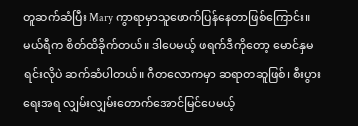တူဆက်ဆံပြီး Mary ကွာရာမှာသူဖောက်ပြန်နေတာဖြစ်ကြောင်း။ မယ်ရီက စိတ်ထိခိုက်တယ်။ ဒါပေမယ့် ဖရက်ဒီကိုတော့ မောင်နှမရင်းလိုပဲ ဆက်ဆံပါတယ်။ ဂီတလောကမှာ ဆရာတဆူဖြစ်၊ စီးပွားရေးအရ လျှမ်းလျှမ်းတောက်အောင်မြင်ပေမယ့်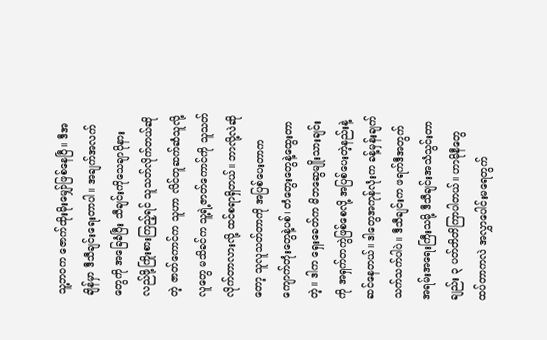သူ့ဘဝက ဇောက်ထိုးမိုးမျှော်ဖြစ်နေပြီ။ ဒီအချိန်မှာ ဒီသီချင်းရေးတာပါ။ အချက်အလက်တွေကို အခြေခံပြီး သီချင်းကိုသေချာပိုနားလည်ဖို့ကြိုးစားကြည့်ရင် သူသတ်လိုက်တယ်ဆိုတဲ့ ဇာတ်ကောင်က သူဟာ လိင်တူဆက်ဆံသူလို့ လူတွေ မသိခင်က သူ့ရဲ့ဇာတ်ကောင်ကို သူသတ်လိုက်တာလားလို့ ထင်စရာရှိတယ်။ ဘာလို့လဲဆိုတော့ သူလူသတ်တာကို အပြစ်ပေးတာက ကျောက်တုံးတွေနဲ့ပစ်၊ တံတွေးတွေနဲ့ထွေးတာတဲ့။ ဒါက ရှေးခေတ်က မိဘဆွေမျိုးသားချင်းကို အရှက်တကွဲဖြစ်စေလို့ အပြစ်ပေးတဲ့နည်းနဲ့ဆင်နေတယ်။ ဒါတွေအကုန်လုံးက ခန့်မှန်းချက်သက်သက်ပါပဲ။ ဒီသီချင်းက ဖရက်ဒီအတွက် အရမ်းအရေးကြီးသမို့ ဒီသီချင်းအသံသွင်းတာချည်း ၃ ပတ်တိတိကြာပါတယ်။ ဟာမိုနီတွေထပ်တာကလဲ အလွှာပေါင်းမရေတွက်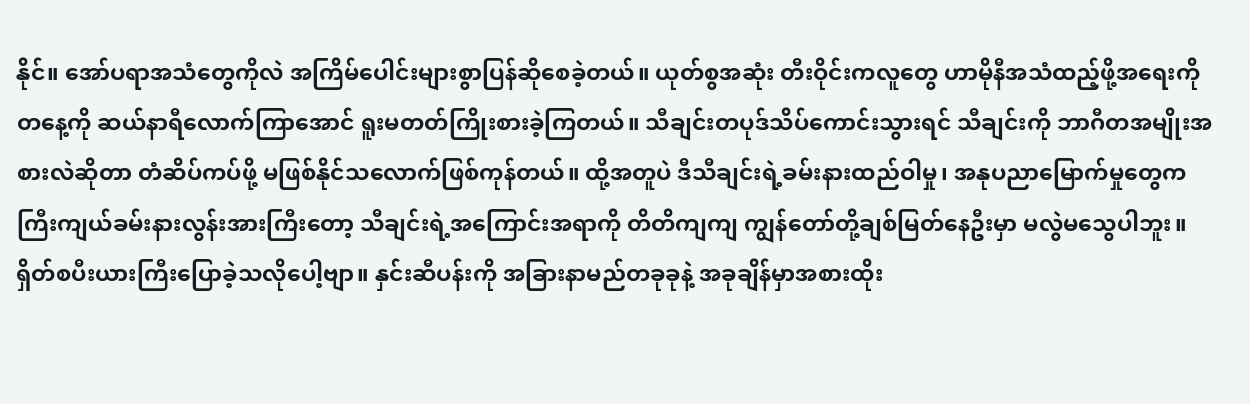နိုင်။ အော်ပရာအသံတွေကိုလဲ အကြိမ်ပေါင်းများစွာပြန်ဆိုစေခဲ့တယ်။ ယုတ်စွအဆုံး တီးဝိုင်းကလူတွေ ဟာမိုနီအသံထည့်ဖို့အရေးကို တနေ့ကို ဆယ်နာရီလောက်ကြာအောင် ရူးမတတ်ကြိုးစားခဲ့ကြတယ်။ သီချင်းတပုဒ်သိပ်ကောင်းသွားရင် သီချင်းကို ဘာဂီတအမျိုးအစားလဲဆိုတာ တံဆိပ်ကပ်ဖို့ မဖြစ်နိုင်သလောက်ဖြစ်ကုန်တယ်။ ထို့အတူပဲ ဒီသီချင်းရဲ့ခမ်းနားထည်ဝါမှု၊ အနုပညာမြောက်မှုတွေက ကြီးကျယ်ခမ်းနားလွန်းအားကြီးတော့ သီချင်းရဲ့အကြောင်းအရာကို တိတိကျကျ ကျွန်တော်တို့ချစ်မြတ်နေဦးမှာ မလွဲမသွေပါဘူး။ ရှိတ်စပီးယားကြီးပြောခဲ့သလိုပေါ့ဗျာ။ နှင်းဆီပန်းကို အခြားနာမည်တခုခုနဲ့ အခုချိန်မှာအစားထိုး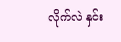လိုက်လဲ နှင်း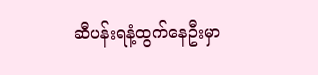ဆီပန်းရနံ့ထွက်နေဦးမှာ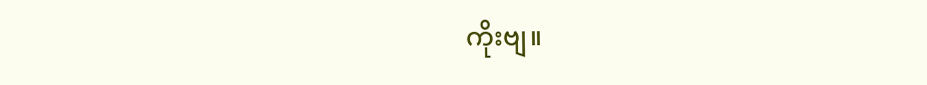ကိုးဗျ။